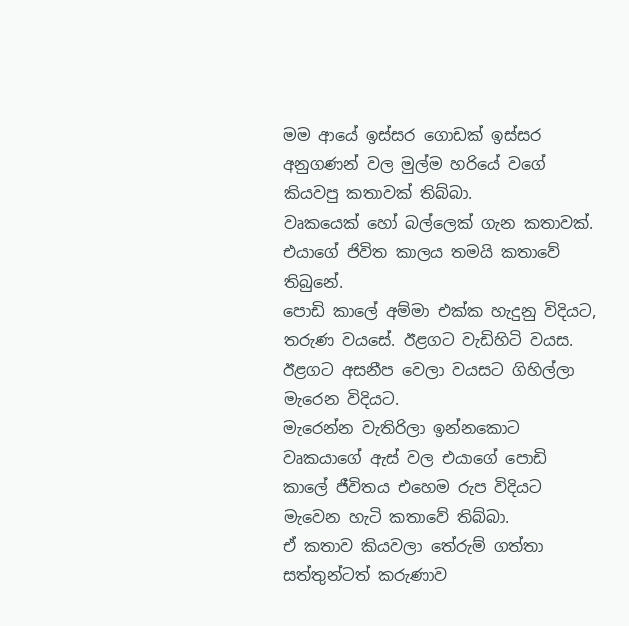මම ආයේ ඉස්සර ගොඩක් ඉස්සර අනුගණන් වල මුල්ම හරියේ වගේ කියවපු කතාවක් තිබ්බා.
වෘකයෙක් හෝ බල්ලෙක් ගැන කතාවක්.
එයාගේ ජිවිත කාලය තමයි කතාවේ තිබුනේ.
පොඩි කාලේ අම්මා එක්ක හැදුනු විදියට, තරුණ වයසේ. ඊළගට වැඩිහිටි වයස. ඊළගට අසනීප වෙලා වයසට ගිහිල්ලා මැරෙන විදියට.
මැරෙන්න වැතිරිලා ඉන්නකොට වෘකයාගේ ඇස් වල එයාගේ පොඩි කාලේ ජීවිතය එහෙම රුප විදියට මැවෙන හැටි කතාවේ තිබ්බා.
ඒ කතාව කියවලා තේරුම් ගත්තා සත්තුන්ටත් කරුණාව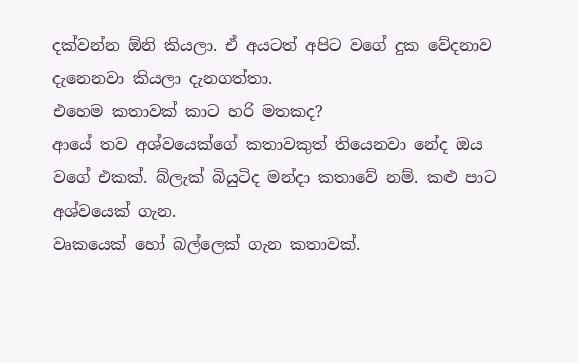දක්වන්න ඕනි කියලා. ඒ අයටත් අපිට වගේ දුක වේදනාව දැනෙනවා කියලා දැනගත්තා.
එහෙම කතාවක් කාට හරි මතකද?
ආයේ තව අශ්වයෙක්ගේ කතාවකුත් තියෙනවා නේද ඔය වගේ එකක්. බ්ලැක් බියුටිද මන්දා කතාවේ නම්. කළු පාට අශ්වයෙක් ගැන.
වෘකයෙක් හෝ බල්ලෙක් ගැන කතාවක්.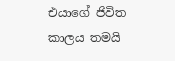එයාගේ ජිවිත කාලය තමයි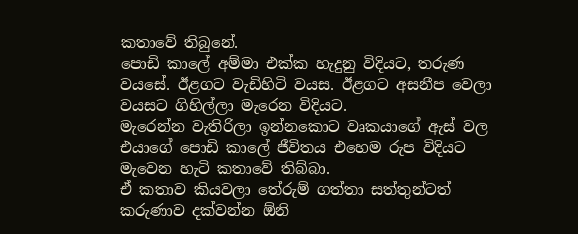කතාවේ තිබුනේ.
පොඩි කාලේ අම්මා එක්ක හැදුනු විදියට, තරුණ වයසේ. ඊළගට වැඩිහිටි වයස. ඊළගට අසනීප වෙලා වයසට ගිහිල්ලා මැරෙන විදියට.
මැරෙන්න වැතිරිලා ඉන්නකොට වෘකයාගේ ඇස් වල එයාගේ පොඩි කාලේ ජීවිතය එහෙම රුප විදියට මැවෙන හැටි කතාවේ තිබ්බා.
ඒ කතාව කියවලා තේරුම් ගත්තා සත්තුන්ටත් කරුණාව දක්වන්න ඕනි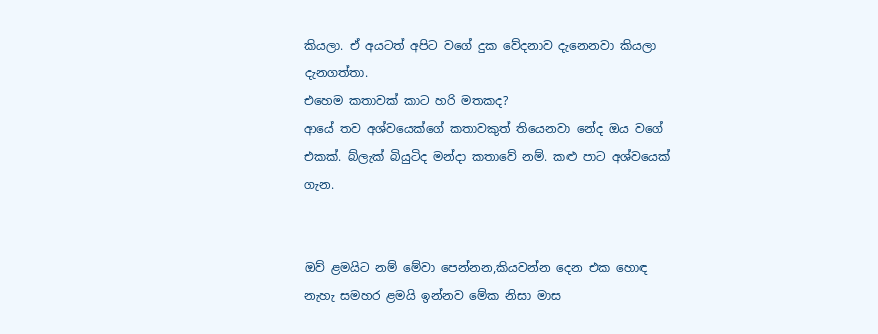කියලා. ඒ අයටත් අපිට වගේ දුක වේදනාව දැනෙනවා කියලා දැනගත්තා.
එහෙම කතාවක් කාට හරි මතකද?
ආයේ තව අශ්වයෙක්ගේ කතාවකුත් තියෙනවා නේද ඔය වගේ එකක්. බ්ලැක් බියුටිද මන්දා කතාවේ නම්. කළු පාට අශ්වයෙක් ගැන.


ඔව් ළමයිට නම් මේවා පෙන්නන,කියවන්න දෙන එක හොඳ නැහැ සමහර ළමයි ඉන්නව මේක නිසා මාස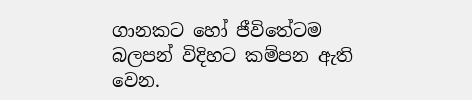ගානකට හෝ ජීවිතේටම බලපන් විදිහට කම්පන ඇති වෙන.